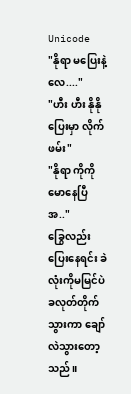Unicode
"နိုရာ မပြေးနဲ့ လေ...."
"ဟီး ဟီး နိုနိုပြေးမှာ လိုက်ဖမ်း"
"နိုရာ ကိုကိုမောနေပြီ အ.."
ခြွေလည်း ပြေးနေရင်း ခဲလုံးကိုမမြင်ပဲ ခလုတ်တိုက်သွားကာ ချော်လဲသွားတော့သည်။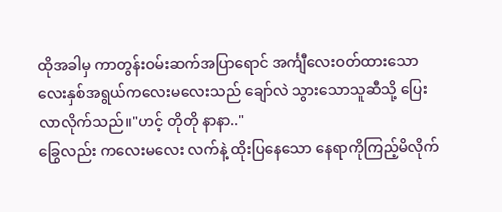ထိုအခါမှ ကာတွန်းဝမ်းဆက်အပြာရောင် အင်္ကျီလေးဝတ်ထားသော လေးနှစ်အရွယ်ကလေးမလေးသည် ချော်လဲ သွားသောသူဆီသို့ ပြေးလာလိုက်သည်။"ဟင့် တိုတို နာနာ.."
ခြွေလည်း ကလေးမလေး လက်နဲ့ ထိုးပြနေသော နေရာကိုကြည့်မိလိုက်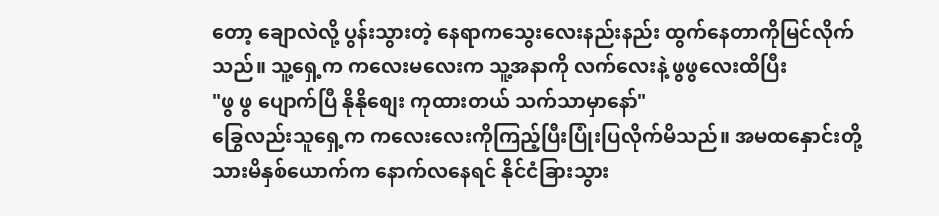တော့ ချောလဲလို့ ပွန်းသွားတဲ့ နေရာကသွေးလေးနည်းနည်း ထွက်နေတာကိုမြင်လိုက်သည်။ သူ့ရှေ့က ကလေးမလေးက သူ့အနာကို လက်လေးနဲ့ ဖွဖွလေးထိပြီး
"ဖွ ဖွ ပျောက်ပြီ နိုနိုစျေး ကုထားတယ် သက်သာမှာနော်"
ခြွေလည်းသူရှေ့က ကလေးလေးကိုကြည့်ပြီးပြုံးပြလိုက်မိသည်။ အမထနှောင်းတို့ သားမိနှစ်ယောက်က နောက်လနေရင် နိုင်ငံခြားသွား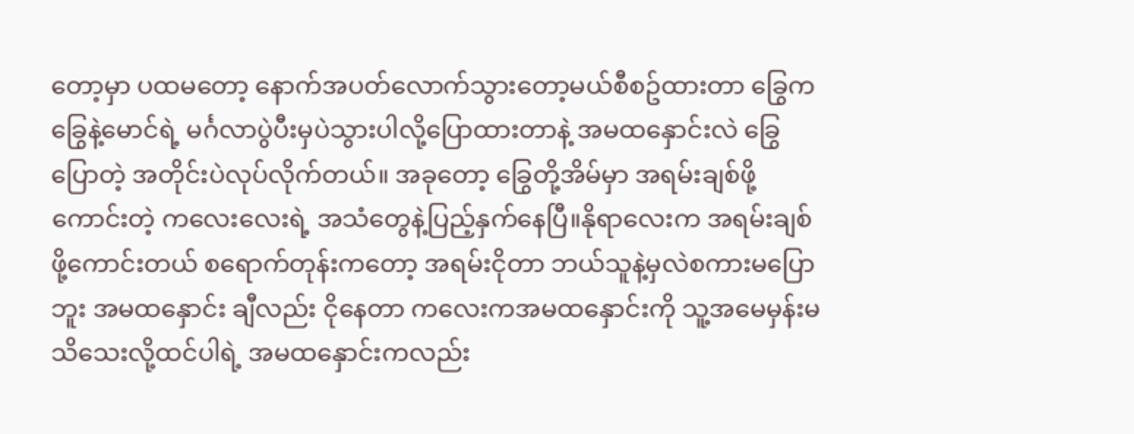တော့မှာ ပထမတော့ နောက်အပတ်လောက်သွားတော့မယ်စီစဥ်ထားတာ ခြွေက ခြွေနဲ့မောင်ရဲ့ မင်္ဂလာပွဲပီးမှပဲသွားပါလို့ပြောထားတာနဲ့ အမထနှောင်းလဲ ခြွေပြောတဲ့ အတိုင်းပဲလုပ်လိုက်တယ်။ အခုတော့ ခြွေတို့အိမ်မှာ အရမ်းချစ်ဖို့ကောင်းတဲ့ ကလေးလေးရဲ့ အသံတွေနဲ့ပြည့်နှက်နေပြီ။နိုရာလေးက အရမ်းချစ်ဖို့ကောင်းတယ် စရောက်တုန်းကတော့ အရမ်းငိုတာ ဘယ်သူနဲ့မှလဲစကားမပြောဘူး အမထနှောင်း ချီလည်း ငိုနေတာ ကလေးကအမထနှောင်းကို သူ့အမေမှန်းမသိသေးလို့ထင်ပါရဲ့ အမထနှောင်းကလည်း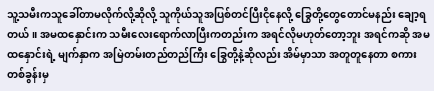သူ့သမီးကသူခေါ်တာမလိုက်လို့ဆိုလို့ သူကိုယ်သူအပြစ်တင်ပြီးငိုနေလို့ ခြွေတို့တွေတောင်မနည်း ချော့ရတယ်။ အမထနှောင်းက သမီးလေးရောက်လာပြီးကတည်းက အရင်လိုမဟုတ်တော့ဘူး အရင်ကဆို အမထနှောင်းရဲ့ မျက်နှာက အမြဲတမ်းတည်တည်ကြီး ခြွေတို့နဲ့ဆိုလည်း အိမ်မှာသာ အတူတူနေတာ စကားတစ်ခွန်းမှ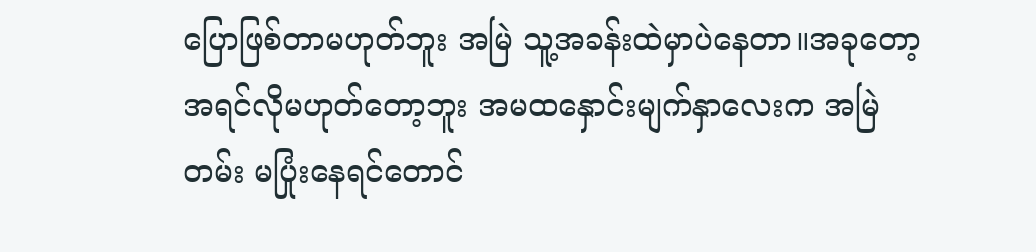ပြောဖြစ်တာမဟုတ်ဘူး အမြဲ သူ့အခန်းထဲမှာပဲနေတာ။အခုတော့အရင်လိုမဟုတ်တော့ဘူး အမထနှောင်းမျက်နှာလေးက အမြဲတမ်း မပြုံးနေရင်တောင်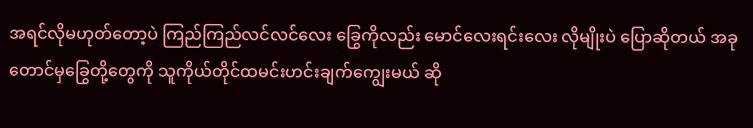အရင်လိုမဟုတ်တော့ပဲ ကြည်ကြည်လင်လင်လေး ခြွေကိုလည်း မောင်လေးရင်းလေး လိုမျိုးပဲ ပြောဆိုတယ် အခုတောင်မှခြွေတို့တွေကို သူကိုယ်တိုင်ထမင်းဟင်းချက်ကျွေးမယ် ဆို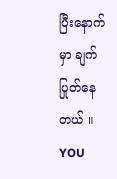ပြီးနောက်မှာ ချက်ပြုတ်နေတယ် ။
YOU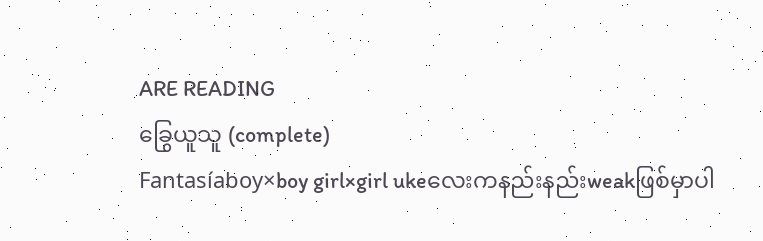ARE READING
ခြွေယူသူ (complete)
Fantasíaboy×boy girl×girl ukeလေးကနည်းနည်းweakဖြစ်မှာပါ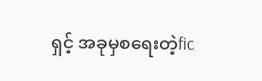ရှင့် အခုမှစရေးတဲ့fic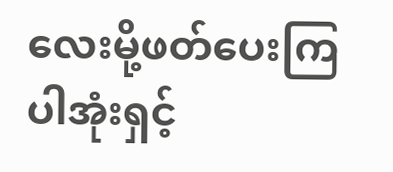လေးမို့ဖတ်ပေးကြပါအုံးရှင့်